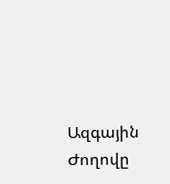Ազգային Ժողովը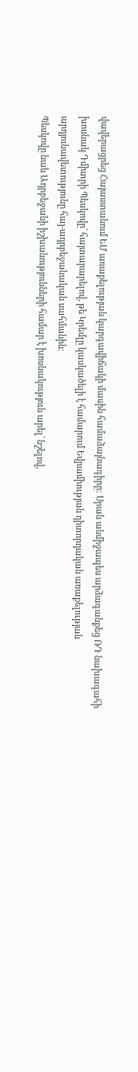վավերացրեց Հայաստանում ԵՄ առաքելության կարգավիճակի մասին համաձայնագիրը: Սրան անմիջապես արձագանքեց ՌԴ նախագահի խոսնակ Դմիտրի Պեսկովը՝ հայտարարելով, թե Կրեմլը կասկածելի է համարում Եվրամիության դիտորդական առաքելության արդյունավետությունը հայ-ադրբեջանական սահմանին։
Պեսկովը նաև Ադրբեջանի իշխանությունների համար է խոսնակություն արել՝ նշելով,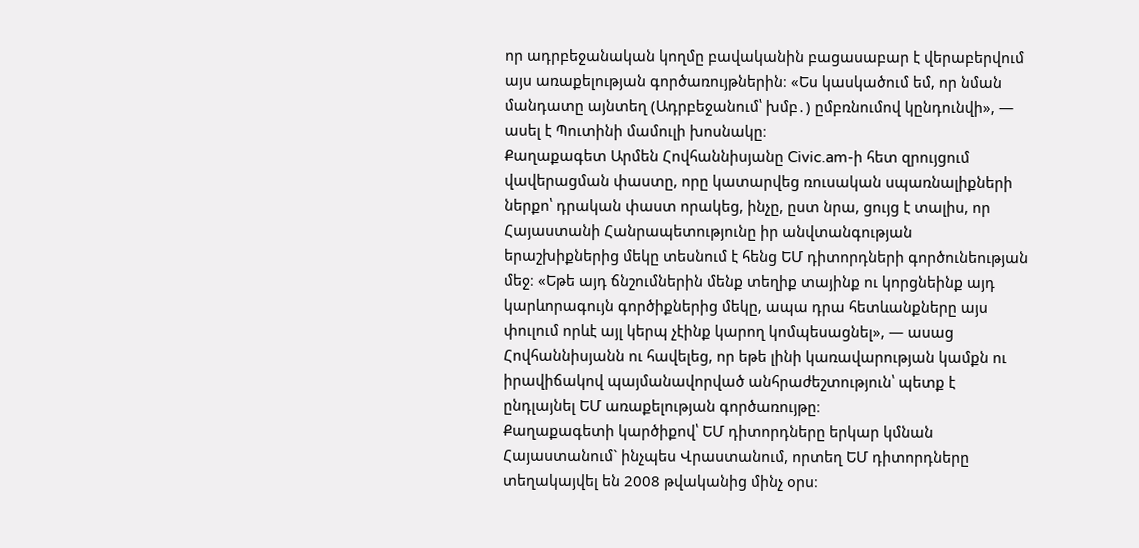որ ադրբեջանական կողմը բավականին բացասաբար է վերաբերվում այս առաքելության գործառույթներին։ «Ես կասկածում եմ, որ նման մանդատը այնտեղ (Ադրբեջանում՝ խմբ․) ըմբռնումով կընդունվի», — ասել է Պուտինի մամուլի խոսնակը։
Քաղաքագետ Արմեն Հովհաննիսյանը Civic.am-ի հետ զրույցում վավերացման փաստը, որը կատարվեց ռուսական սպառնալիքների ներքո՝ դրական փաստ որակեց, ինչը, ըստ նրա, ցույց է տալիս, որ Հայաստանի Հանրապետությունը իր անվտանգության երաշխիքներից մեկը տեսնում է հենց ԵՄ դիտորդների գործունեության մեջ։ «Եթե այդ ճնշումներին մենք տեղիք տայինք ու կորցնեինք այդ կարևորագույն գործիքներից մեկը, ապա դրա հետևանքները այս փուլում որևէ այլ կերպ չէինք կարող կոմպեսացնել», — ասաց Հովհաննիսյանն ու հավելեց, որ եթե լինի կառավարության կամքն ու իրավիճակով պայմանավորված անհրաժեշտություն՝ պետք է ընդլայնել ԵՄ առաքելության գործառույթը։
Քաղաքագետի կարծիքով՝ ԵՄ դիտորդները երկար կմնան Հայաստանում` ինչպես Վրաստանում, որտեղ ԵՄ դիտորդները տեղակայվել են 2008 թվականից մինչ օրս։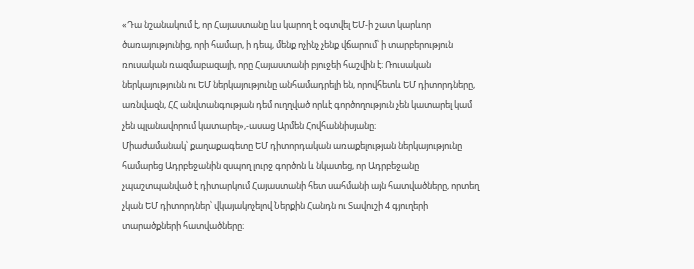«Դա նշանակում է, որ Հայաստանը ևս կարող է օգտվել ԵՄ-ի շատ կարևոր ծառայությունից, որի համար, ի դեպ, մենք ոչինչ չենք վճարում՝ ի տարբերություն ռուսական ռազմաբազայի, որը Հայաստանի բյուջեի հաշվին է։ Ռուսական ներկայությունն ու ԵՄ ներկայությունը անհամադրելի են, որովհետև ԵՄ դիտորդները, առնվազն, ՀՀ անվտանգության դեմ ուղղված որևէ գործողություն չեն կատարել կամ չեն պլանավորում կատարել»,-ասաց Արմեն Հովհաննիսյանը։
Միաժամանակ՝ քաղաքագետը ԵՄ դիտորդական առաքելության ներկայությունը համարեց Ադրբեջանին զսպող լուրջ գործոն և նկատեց, որ Ադրբեջանը չպաշտպանված է դիտարկում Հայաստանի հետ սահմանի այն հատվածները, որտեղ չկան ԵՄ դիտորդներ՝ վկայակոչելով Ներքին Հանդն ու Տավուշի 4 գյուղերի տարածքների հատվածները։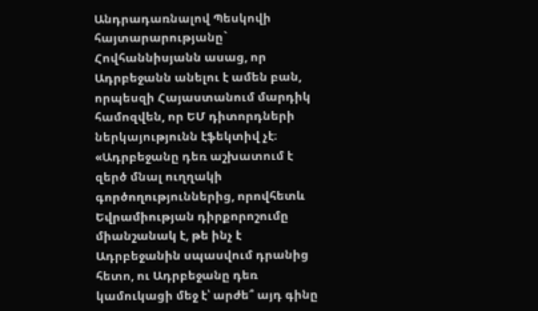Անդրադառնալով Պեսկովի հայտարարությանը` Հովհաննիսյանն ասաց, որ Ադրբեջանն անելու է ամեն բան, որպեսզի Հայաստանում մարդիկ համոզվեն, որ ԵՄ դիտորդների ներկայությունն էֆեկտիվ չէ։
«Ադրբեջանը դեռ աշխատում է զերծ մնալ ուղղակի գործողություններից, որովհետև Եվրամիության դիրքորոշումը միանշանակ է, թե ինչ է Ադրբեջանին սպասվում դրանից հետո, ու Ադրբեջանը դեռ կամուկացի մեջ է՝ արժե՞ այդ գինը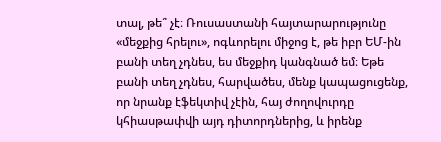տալ, թե՞ չէ։ Ռուսաստանի հայտարարությունը «մեջքից հրելու», ոգևորելու միջոց է, թե իբր ԵՄ-ին բանի տեղ չդնես, ես մեջքիդ կանգնած եմ։ Եթե բանի տեղ չդնես, հարվածես, մենք կապացուցենք, որ նրանք էֆեկտիվ չէին, հայ ժողովուրդը կհիասթափվի այդ դիտորդներից, և իրենք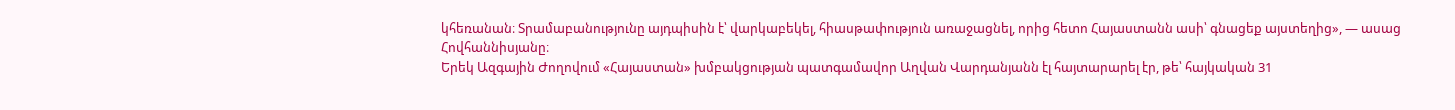կհեռանան։ Տրամաբանությունը այդպիսին է՝ վարկաբեկել, հիասթափություն առաջացնել, որից հետո Հայաստանն ասի՝ գնացեք այստեղից», — ասաց Հովհաննիսյանը։
Երեկ Ազգային Ժողովում «Հայաստան» խմբակցության պատգամավոր Աղվան Վարդանյանն էլ հայտարարել էր, թե՝ հայկական 31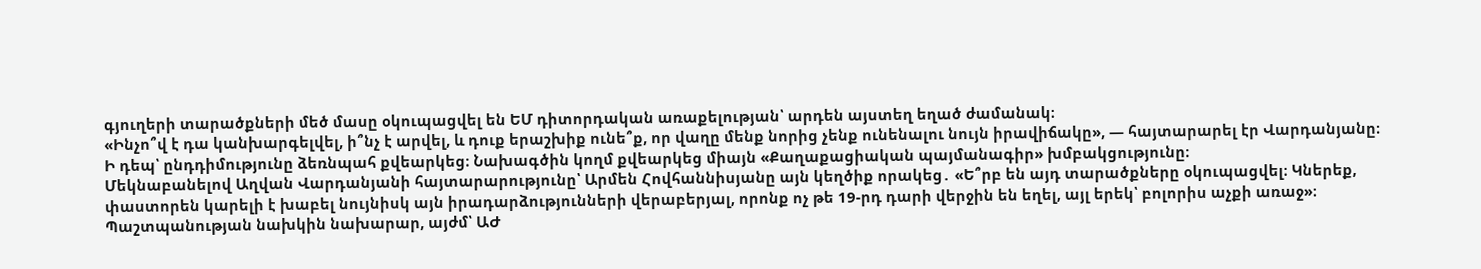գյուղերի տարածքների մեծ մասը օկուպացվել են ԵՄ դիտորդական առաքելության՝ արդեն այստեղ եղած ժամանակ։
«Ինչո՞վ է դա կանխարգելվել, ի՞նչ է արվել, և դուք երաշխիք ունե՞ք, որ վաղը մենք նորից չենք ունենալու նույն իրավիճակը», — հայտարարել էր Վարդանյանը։
Ի դեպ՝ ընդդիմությունը ձեռնպահ քվեարկեց։ Նախագծին կողմ քվեարկեց միայն «Քաղաքացիական պայմանագիր» խմբակցությունը։
Մեկնաբանելով Աղվան Վարդանյանի հայտարարությունը՝ Արմեն Հովհաննիսյանը այն կեղծիք որակեց․ «Ե՞րբ են այդ տարածքները օկուպացվել։ Կներեք, փաստորեն կարելի է խաբել նույնիսկ այն իրադարձությունների վերաբերյալ, որոնք ոչ թե 19-րդ դարի վերջին են եղել, այլ երեկ՝ բոլորիս աչքի առաջ»։
Պաշտպանության նախկին նախարար, այժմ՝ ԱԺ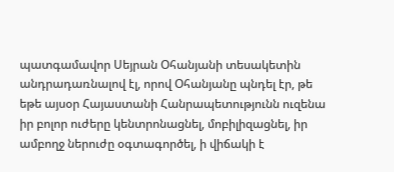պատգամավոր Սեյրան Օհանյանի տեսակետին անդրադառնալով էլ, որով Օհանյանը պնդել էր, թե եթե այսօր Հայաստանի Հանրապետությունն ուզենա իր բոլոր ուժերը կենտրոնացնել, մոբիլիզացնել, իր ամբողջ ներուժը օգտագործել, ի վիճակի է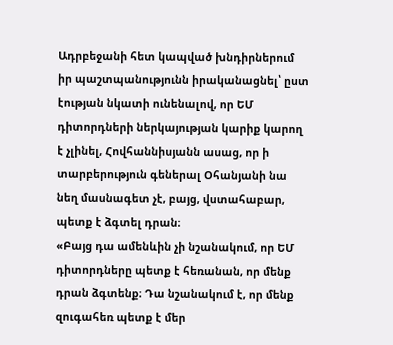Ադրբեջանի հետ կապված խնդիրներում իր պաշտպանությունն իրականացնել՝ ըստ էության նկատի ունենալով, որ ԵՄ դիտորդների ներկայության կարիք կարող է չլինել, Հովհաննիսյանն ասաց, որ ի տարբերություն գեներալ Օհանյանի նա նեղ մասնագետ չէ, բայց, վստահաբար, պետք է ձգտել դրան։
«Բայց դա ամենևին չի նշանակում, որ ԵՄ դիտորդները պետք է հեռանան, որ մենք դրան ձգտենք։ Դա նշանակում է, որ մենք զուգահեռ պետք է մեր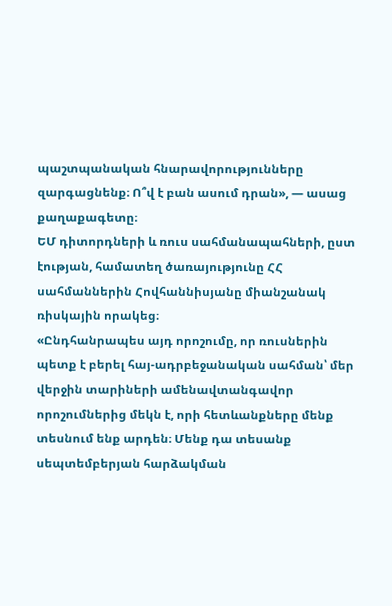պաշտպանական հնարավորությունները զարգացնենք։ Ո՞վ է բան ասում դրան», — ասաց քաղաքագետը։
ԵՄ դիտորդների և ռուս սահմանապահների, ըստ էության, համատեղ ծառայությունը ՀՀ սահմաններին Հովհաննիսյանը միանշանակ ռիսկային որակեց։
«Ընդհանրապես այդ որոշումը, որ ռուսներին պետք է բերել հայ-ադրբեջանական սահման՝ մեր վերջին տարիների ամենավտանգավոր որոշումներից մեկն է, որի հետևանքները մենք տեսնում ենք արդեն։ Մենք դա տեսանք սեպտեմբերյան հարձակման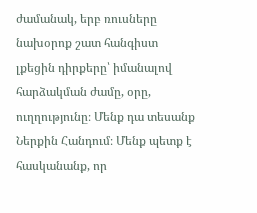ժամանակ, երբ ռուսները նախօրոք շատ հանգիստ լքեցին դիրքերը՝ իմանալով հարձակման ժամը, օրը, ուղղությունը։ Մենք դա տեսանք Ներքին Հանդում։ Մենք պետք է հասկանանք, որ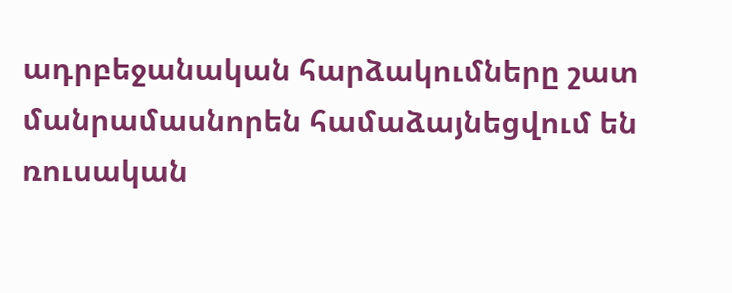ադրբեջանական հարձակումները շատ մանրամասնորեն համաձայնեցվում են ռուսական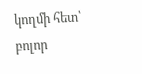կողմի հետ՝ բոլոր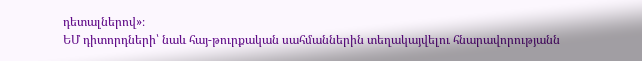դետալներով»։
ԵՄ դիտորդների՝ նաև հայ-թուրքական սահմաններին տեղակայվելու հնարավորությանն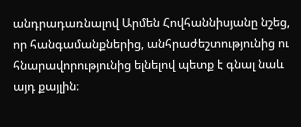անդրադառնալով Արմեն Հովհաննիսյանը նշեց, որ հանգամանքներից, անհրաժեշտությունից ու հնարավորությունից ելնելով պետք է գնալ նաև այդ քայլին։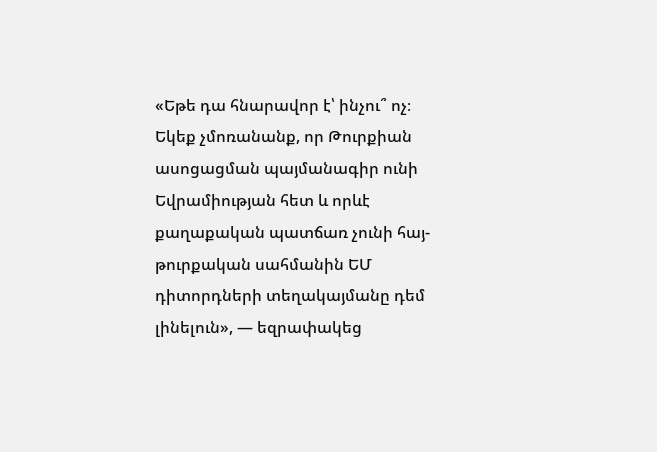«Եթե դա հնարավոր է՝ ինչու՞ ոչ։ Եկեք չմոռանանք, որ Թուրքիան ասոցացման պայմանագիր ունի Եվրամիության հետ և որևէ քաղաքական պատճառ չունի հայ-թուրքական սահմանին ԵՄ դիտորդների տեղակայմանը դեմ լինելուն», — եզրափակեց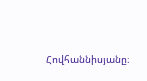Հովհաննիսյանը։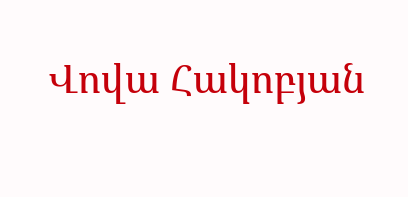Վովա Հակոբյան